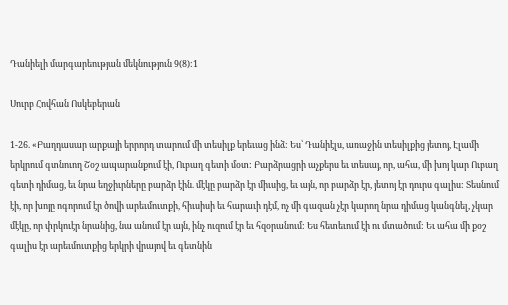Դանիելի մարգարեության մեկնություն 9(8):1

Սուրբ Հովհան Ոսկեբերան

1-26. «Բաղդասար արքայի երրորդ տարում մի տեսիլք երեւաց ինձ: Ես՝ Դանիէլս, առաջին տեսիլքից յետոյ, Էլամի երկրում գտնուող Շօշ ապարանքում էի, Ուբաղ գետի մօտ: Բարձրացրի աչքերս եւ տեսայ, որ, ահա, մի խոյ կար Ուբաղ գետի դիմաց, եւ նրա եղջիւրները բարձր էին. մէկը բարձր էր միւսից, եւ այն, որ բարձր էր, յետոյ էր դուրս գալիս: Տեսնում էի, որ խոյը ոգորում էր ծովի արեւմուտքի, հիւսիսի եւ հարաւի դէմ, ոչ մի գազան չէր կարող նրա դիմաց կանգնել, չկար մէկը, որ փրկուէր նրանից, նա անում էր այն, ինչ ուզում էր եւ հզօրանում: Ես հետեւում էի ու մտածում: Եւ ահա մի քօշ գալիս էր արեւմուտքից երկրի վրայով եւ գետնին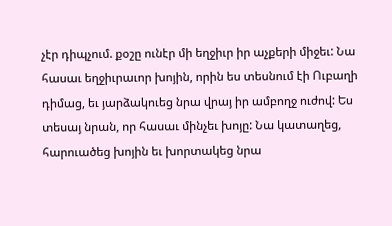չէր դիպչում. քօշը ունէր մի եղջիւր իր աչքերի միջեւ: Նա հասաւ եղջիւրաւոր խոյին, որին ես տեսնում էի Ուբաղի դիմաց, եւ յարձակուեց նրա վրայ իր ամբողջ ուժով: Ես տեսայ նրան, որ հասաւ մինչեւ խոյը: Նա կատաղեց, հարուածեց խոյին եւ խորտակեց նրա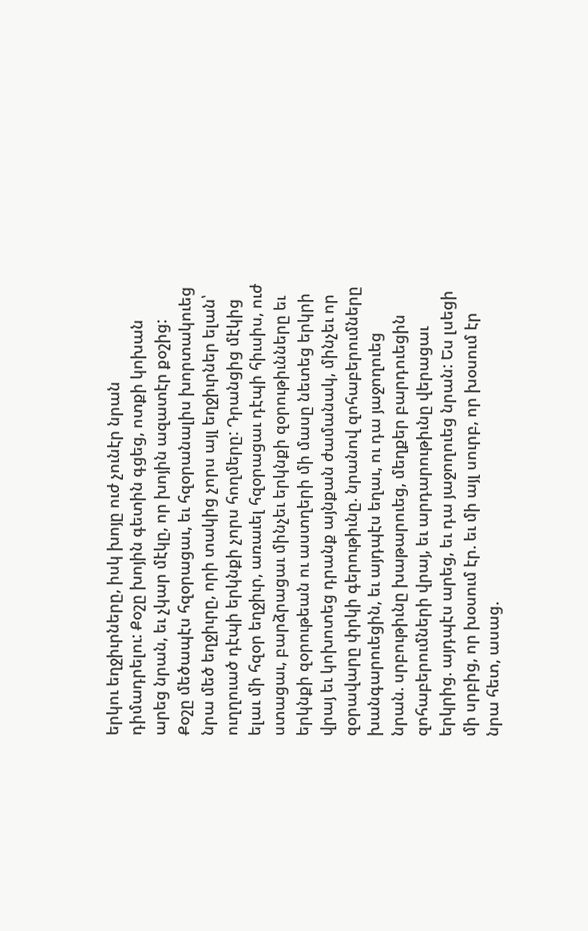երկու եղջիւրները, իսկ խոյը ուժ չունէր նրան դիմադրելու: Քօշը խոյին գետին գցեց, ոտքի կոխան արեց նրան, եւ չկար մէկը, որ խոյին ազատէր քօշից: Քօշը մեծապէս հզօրացաւ, եւ հզօրանալիս խորտակուեց նրա մեծ եղջիւրը, որի տակից չորս այլ եղջիւրներ ելան՝ ուղղուած դէպի երկնքի չորս հողմերը: Դրանցից մէկից ելաւ մի հզօր եղջիւր, առաւել հզօրացաւ դէպի հիւսիս, ուժ ստացաւ, բարձրացաւ մինչեւ երկնքի զօրութիւնները եւ երկնքի զօրութեան ու աստղերի մի մասը նետեց երկրի վրայ եւ կոխոտեց դրանք այնքան ժամանակ, մինչեւ որ զօրավարը փրկի գերութիւնը. նրանով զոհաբերումները խանգարուեցին, եւ այդպէս եղաւ, ու դա յաջողուեց նրան. սրբութիւնը խաթարուեց, մեղքեր բարդուեցին զոհաբերումների վրայ, եւ արդարութիւնը վերացաւ երկրից. այդպէս արեց, եւ դա յաջողուեց նրան: Ես լսեցի մի սրբից, որ խօսում էր. եւ մի այլ սուրբ, որ խօսում էր նրա հետ, ասաց.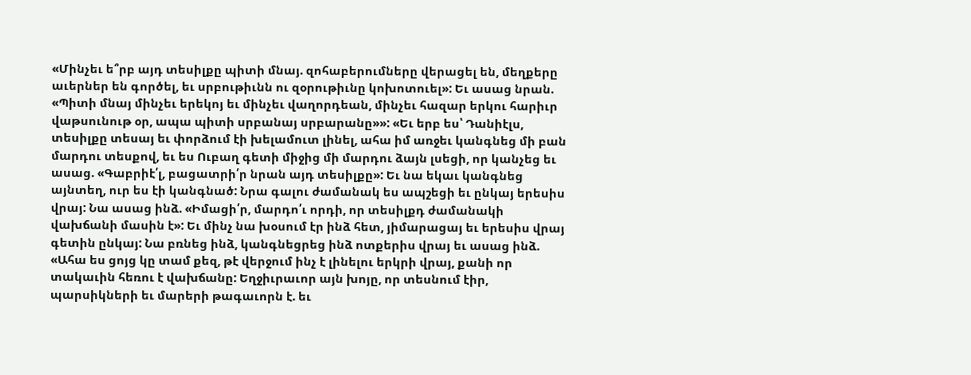«Մինչեւ ե՞րբ այդ տեսիլքը պիտի մնայ. զոհաբերումները վերացել են, մեղքերը աւերներ են գործել, եւ սրբութիւնն ու զօրութիւնը կոխոտուել»: Եւ ասաց նրան. «Պիտի մնայ մինչեւ երեկոյ եւ մինչեւ վաղորդեան, մինչեւ հազար երկու հարիւր վաթսունութ օր, ապա պիտի սրբանայ սրբարանը»»: «Եւ երբ ես՝ Դանիէլս, տեսիլքը տեսայ եւ փորձում էի խելամուտ լինել, ահա իմ առջեւ կանգնեց մի բան մարդու տեսքով, եւ ես Ուբաղ գետի միջից մի մարդու ձայն լսեցի, որ կանչեց եւ ասաց. «Գաբրիէ՛լ, բացատրի՛ր նրան այդ տեսիլքը»: Եւ նա եկաւ կանգնեց այնտեղ, ուր ես էի կանգնած: Նրա գալու ժամանակ ես ապշեցի եւ ընկայ երեսիս վրայ: Նա ասաց ինձ. «Իմացի՛ր, մարդո՛ւ որդի, որ տեսիլքդ ժամանակի վախճանի մասին է»: Եւ մինչ նա խօսում էր ինձ հետ, յիմարացայ եւ երեսիս վրայ գետին ընկայ: Նա բռնեց ինձ, կանգնեցրեց ինձ ոտքերիս վրայ եւ ասաց ինձ. «Ահա ես ցոյց կը տամ քեզ, թէ վերջում ինչ է լինելու երկրի վրայ, քանի որ տակաւին հեռու է վախճանը: Եղջիւրաւոր այն խոյը, որ տեսնում էիր, պարսիկների եւ մարերի թագաւորն է. եւ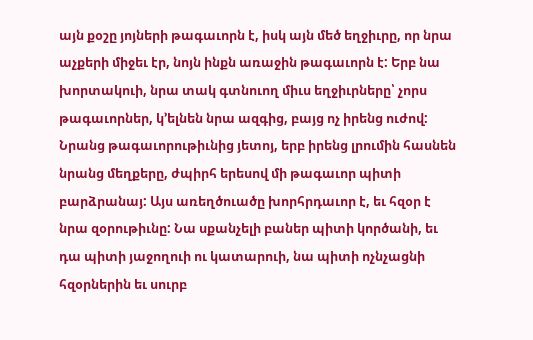այն քօշը յոյների թագաւորն է, իսկ այն մեծ եղջիւրը, որ նրա աչքերի միջեւ էր, նոյն ինքն առաջին թագաւորն է: Երբ նա խորտակուի, նրա տակ գտնուող միւս եղջիւրները՝ չորս թագաւորներ, կ՚ելնեն նրա ազգից, բայց ոչ իրենց ուժով: Նրանց թագաւորութիւնից յետոյ, երբ իրենց լրումին հասնեն նրանց մեղքերը, ժպիրհ երեսով մի թագաւոր պիտի բարձրանայ: Այս առեղծուածը խորհրդաւոր է, եւ հզօր է նրա զօրութիւնը: Նա սքանչելի բաներ պիտի կործանի, եւ դա պիտի յաջողուի ու կատարուի, նա պիտի ոչնչացնի հզօրներին եւ սուրբ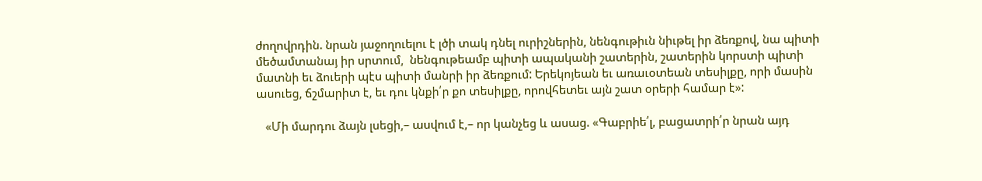ժողովրդին. նրան յաջողուելու է լծի տակ դնել ուրիշներին, նենգութիւն նիւթել իր ձեռքով, նա պիտի մեծամտանայ իր սրտում,  նենգութեամբ պիտի ապականի շատերին, շատերին կորստի պիտի մատնի եւ ձուերի պէս պիտի մանրի իր ձեռքում: Երեկոյեան եւ առաւօտեան տեսիլքը, որի մասին ասուեց, ճշմարիտ է, եւ դու կնքի՛ր քո տեսիլքը, որովհետեւ այն շատ օրերի համար է»:

   «Մի մարդու ձայն լսեցի,– ասվում է,– որ կանչեց և ասաց. «Գաբրիե՛լ, բացատրի՛ր նրան այդ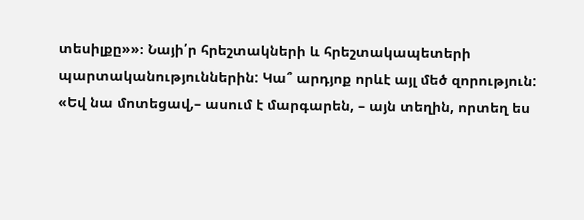տեսիլքը»»։ Նայի՛ր հրեշտակների և հրեշտակապետերի պարտականություններին: Կա՞ արդյոք որևէ այլ մեծ զորություն: «Եվ նա մոտեցավ,– ասում է մարգարեն, – այն տեղին, որտեղ ես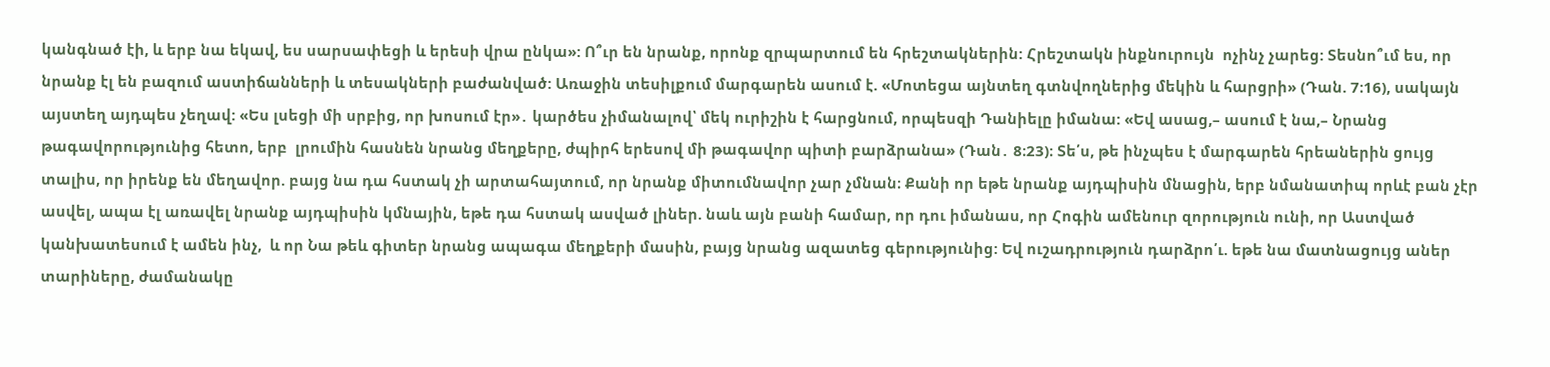կանգնած էի, և երբ նա եկավ, ես սարսափեցի և երեսի վրա ընկա»: Ո՞ւր են նրանք, որոնք զրպարտում են հրեշտակներին: Հրեշտակն ինքնուրույն  ոչինչ չարեց: Տեսնո՞ւմ ես, որ նրանք էլ են բազում աստիճանների և տեսակների բաժանված: Առաջին տեսիլքում մարգարեն ասում է. «Մոտեցա այնտեղ գտնվողներից մեկին և հարցրի» (Դան. 7։16), սակայն այստեղ այդպես չեղավ: «Ես լսեցի մի սրբից, որ խոսում էր»․ կարծես չիմանալով՝ մեկ ուրիշին է հարցնում, որպեսզի Դանիելը իմանա: «Եվ ասաց,– ասում է նա,– Նրանց թագավորությունից հետո, երբ  լրումին հասնեն նրանց մեղքերը, ժպիրհ երեսով մի թագավոր պիտի բարձրանա» (Դան․ 8։23)։ Տե՛ս, թե ինչպես է մարգարեն հրեաներին ցույց տալիս, որ իրենք են մեղավոր. բայց նա դա հստակ չի արտահայտում, որ նրանք միտումնավոր չար չմնան։ Քանի որ եթե նրանք այդպիսին մնացին, երբ նմանատիպ որևէ բան չէր ասվել, ապա էլ առավել նրանք այդպիսին կմնային, եթե դա հստակ ասված լիներ. նաև այն բանի համար, որ դու իմանաս, որ Հոգին ամենուր զորություն ունի, որ Աստված կանխատեսում է ամեն ինչ,  և որ Նա թեև գիտեր նրանց ապագա մեղքերի մասին, բայց նրանց ազատեց գերությունից: Եվ ուշադրություն դարձրո՛ւ. եթե նա մատնացույց աներ տարիները, ժամանակը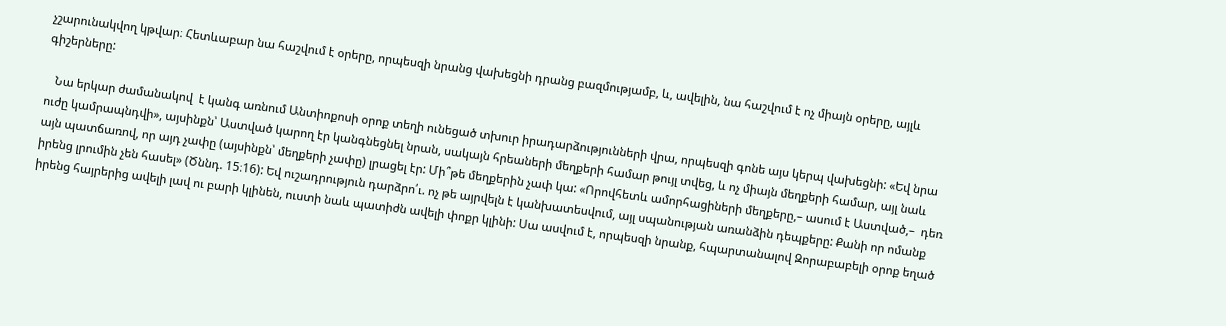չշարունակվող կթվար։ Հետևաբար նա հաշվում է օրերը, որպեսզի նրանց վախեցնի դրանց բազմությամբ, և, ավելին, նա հաշվում է ոչ միայն օրերը, այլև գիշերները:

   Նա երկար ժամանակով  է կանգ առնում Անտիոքոսի օրոք տեղի ունեցած տխուր իրադարձությունների վրա, որպեսզի գոնե այս կերպ վախեցնի: «Եվ նրա ուժը կամրապնդվի», այսինքն՝ Աստված կարող էր կանգնեցնել նրան, սակայն հրեաների մեղքերի համար թույլ տվեց, և ոչ միայն մեղքերի համար, այլ նաև այն պատճառով, որ այդ չափը (այսինքն՝ մեղքերի չափը) լրացել էր: Մի՞թե մեղքերին չափ կա: «Որովհետև ամորհացիների մեղքերը,– ասում է Աստված,–  դեռ իրենց լրումին չեն հասել» (Ծննդ. 15։16): Եվ ուշադրություն դարձրո՛ւ. ոչ թե այրվելն է կանխատեսվում, այլ սպանության առանձին դեպքերը: Քանի որ ոմանք իրենց հայրերից ավելի լավ ու բարի կլինեն, ուստի նաև պատիժն ավելի փոքր կլինի: Սա ասվում է, որպեսզի նրանք, հպարտանալով Զորաբաբելի օրոք եղած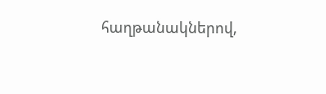հաղթանակներով,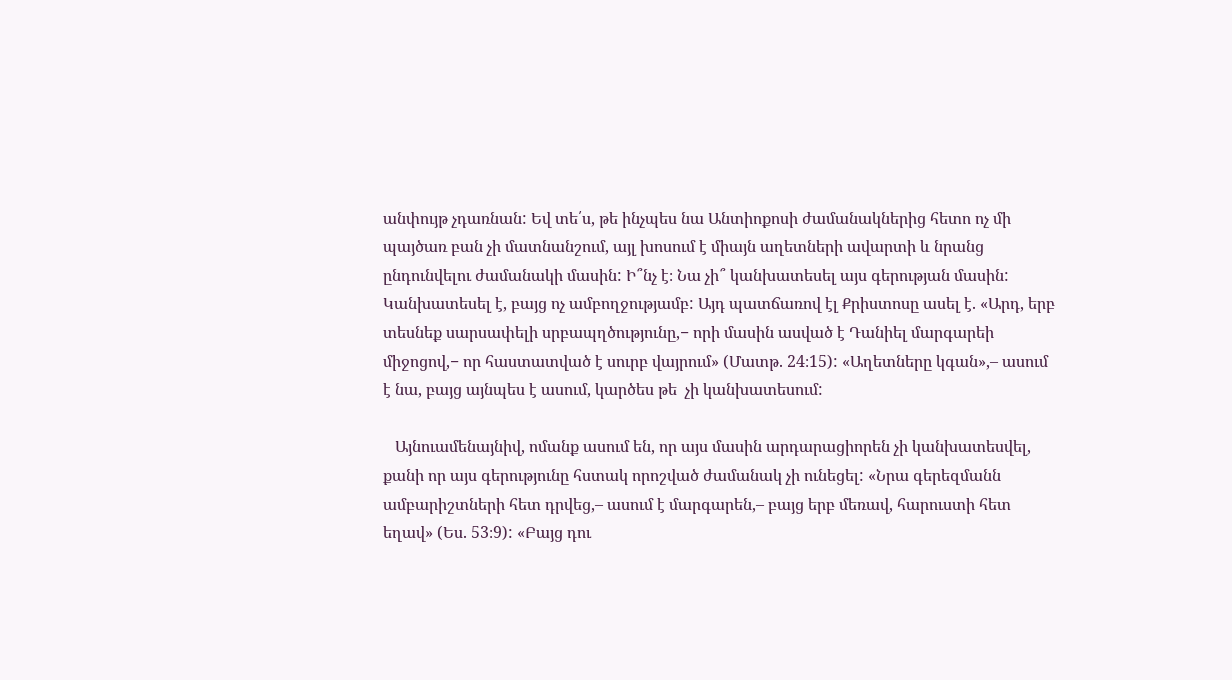անփույթ չդառնան: Եվ տե՛ս, թե ինչպես նա Անտիոքոսի ժամանակներից հետո ոչ մի պայծառ բան չի մատնանշում, այլ խոսում է միայն աղետների ավարտի և նրանց ընդունվելու ժամանակի մասին: Ի՞նչ է։ Նա չի՞ կանխատեսել այս գերության մասին: Կանխատեսել է, բայց ոչ ամբողջությամբ: Այդ պատճառով էլ Քրիստոսը ասել է. «Արդ, երբ տեսնեք սարսափելի սրբապղծությունը,− որի մասին ասված է Դանիել մարգարեի միջոցով,− որ հաստատված է սուրբ վայրում» (Մատթ. 24։15): «Աղետները կգան»,– ասում է նա, բայց այնպես է ասում, կարծես թե  չի կանխատեսում:

   Այնուամենայնիվ, ոմանք ասում են, որ այս մասին արդարացիորեն չի կանխատեսվել, քանի որ այս գերությունը հստակ որոշված ժամանակ չի ունեցել: «Նրա գերեզմանն ամբարիշտների հետ դրվեց,– ասում է մարգարեն,– բայց երբ մեռավ, հարուստի հետ եղավ» (Ես. 53։9): «Բայց դու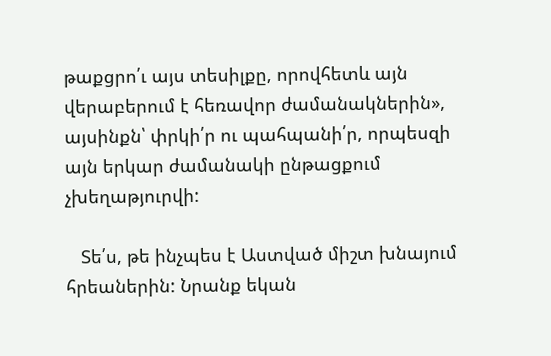թաքցրո՛ւ այս տեսիլքը, որովհետև այն վերաբերում է հեռավոր ժամանակներին», այսինքն՝ փրկի՛ր ու պահպանի՛ր, որպեսզի այն երկար ժամանակի ընթացքում չխեղաթյուրվի:

   Տե՛ս, թե ինչպես է Աստված միշտ խնայում հրեաներին: Նրանք եկան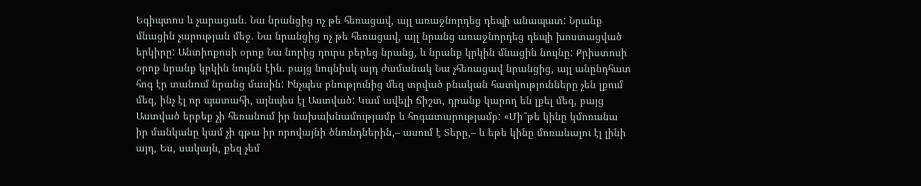Եգիպտոս և չարացան. Նա նրանցից ոչ թե հեռացավ, այլ առաջնորդեց դեպի անապատ: Նրանք մնացին չարության մեջ. Նա նրանցից ոչ թե հեռացավ, այլ նրանց առաջնորդեց դեպի խոստացված երկիրը: Անտիոքոսի օրոք Նա նորից դուրս բերեց նրանց, և նրանք կրկին մնացին նույնը: Քրիստոսի օրոք նրանք կրկին նույնն էին. բայց նույնիսկ այդ ժամանակ Նա չհեռացավ նրանցից, այլ անընդհատ հոգ էր տանում նրանց մասին: Ինչպես բնությունից մեզ տրված բնական հատկությունները չեն լքում մեզ, ինչ էլ որ պատահի, այնպես էլ Աստված: Կամ ավելի ճիշտ, դրանք կարող են լքել մեզ, բայց Աստված երբեք չի հեռանում իր նախախնամությամբ և հոգատարությամբ: «Մի՞թե կինը կմոռանա իր մանկանը կամ չի գթա իր որովայնի ծնունդներին,– ասում է Տերը,– և եթե կինը մոռանալու էլ լինի այդ, Ես, սակայն, քեզ չեմ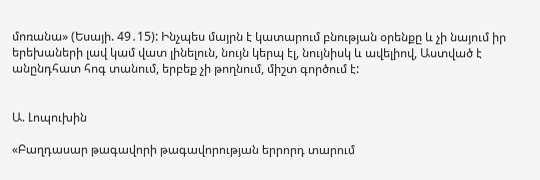մոռանա» (Եսայի. 49․15): Ինչպես մայրն է կատարում բնության օրենքը և չի նայում իր երեխաների լավ կամ վատ լինելուն, նույն կերպ էլ, նույնիսկ և ավելիով, Աստված է անընդհատ հոգ տանում, երբեք չի թողնում, միշտ գործում է:


Ա. Լոպուխին

«Բաղդասար թագավորի թագավորության երրորդ տարում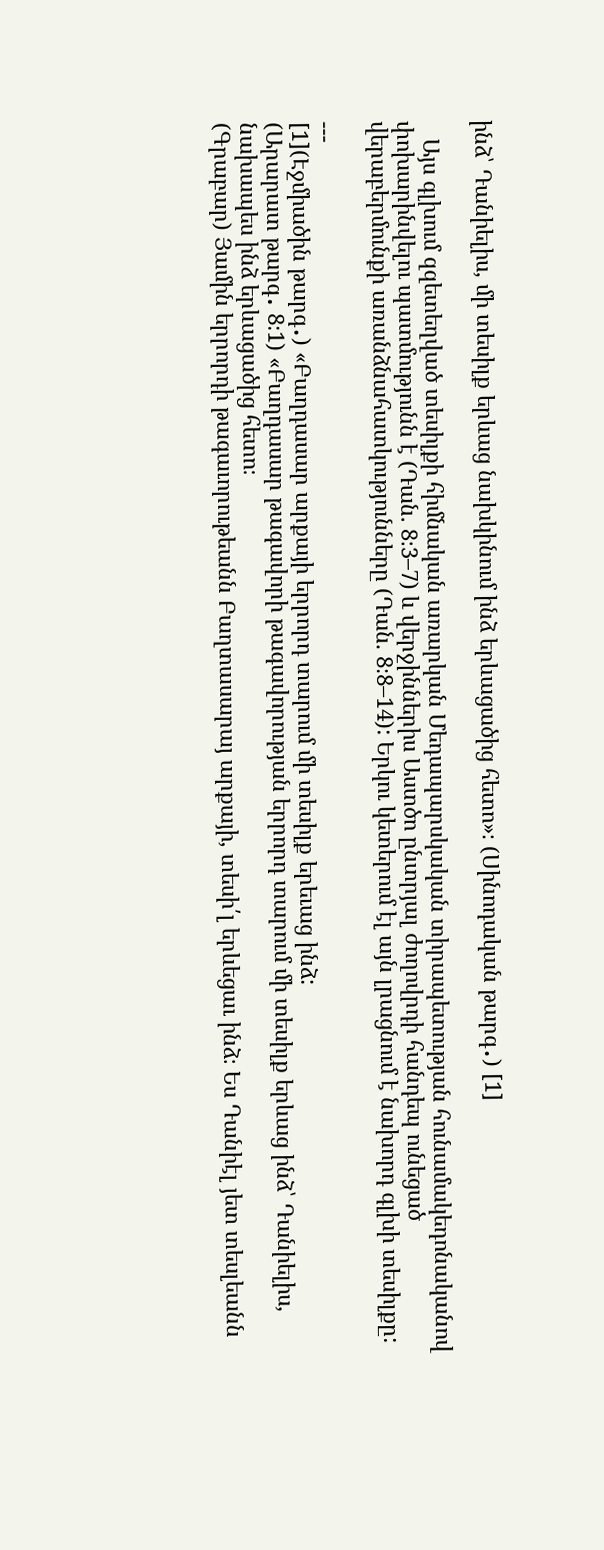ինձ՝ Դանիելիս, մի տեսիլք երևաց նախկինում ինձ երևացածից հետո»։ (Սինոդական թարգ․) [1]

   Այս գլխում զզետեղված տեսիլքի հիմնական առարկան Մեդապարսկական տիրապետության հունամակեդոնականով փոխարինվելու պատմությունն է (Դան. 8։3–7) և վերջիններիս Աստծո ընտրյալ ժողովրդի հանդեպ ունեցած վերաբերմունքի առանձնահատկությունները (Դան. 8։8–14): Երկու կետերում էլ այն լրացնում է նախորդ գլխի տեսիլքը:

---
[1](Էջմիածին թարգ․) «Բաղդասար արքայի երրորդ տարում մի տեսիլք երեւաց ինձ:
(Արարատ թարգ․ 8։1) «Բաղդասար թագավորի թագավորության երրորդ տարում մի տեսիլք երևաց ինձ՝ Դանիելիս, նախապես ինձ երևացածից հետո։
(Գրաբար) Յամին երրորդի թագաւորութեանն Բաղտասարայ արքայի, տեսի՛լ երևեցաւ ինձ։ Ես Դանիէլ յետ տեսլեանն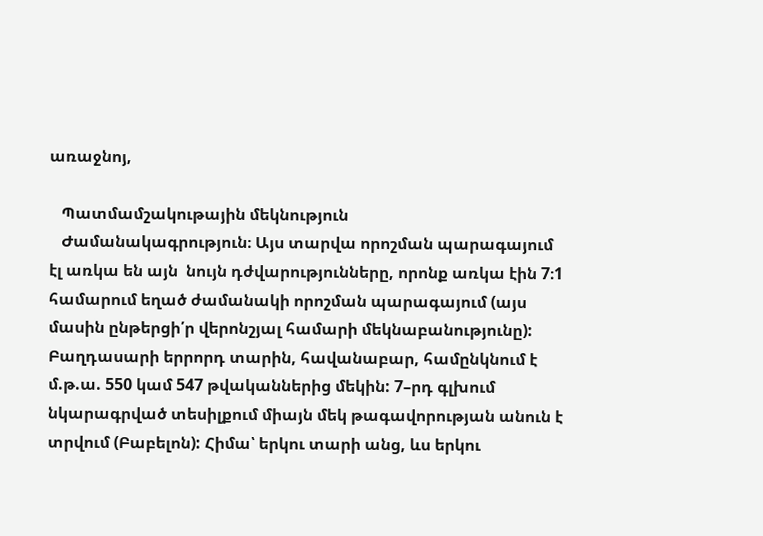առաջնոյ,

   Պատմամշակութային մեկնություն
   Ժամանակագրություն։ Այս տարվա որոշման պարագայում էլ առկա են այն  նույն դժվարությունները, որոնք առկա էին 7։1 համարում եղած ժամանակի որոշման պարագայում (այս մասին ընթերցի՛ր վերոնշյալ համարի մեկնաբանությունը): Բաղդասարի երրորդ տարին, հավանաբար, համընկնում է մ.թ.ա. 550 կամ 547 թվականներից մեկին: 7–րդ գլխում նկարագրված տեսիլքում միայն մեկ թագավորության անուն է տրվում (Բաբելոն): Հիմա՝ երկու տարի անց, ևս երկու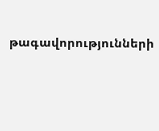թագավորությունների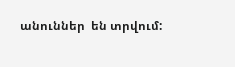անուններ  են տրվում: